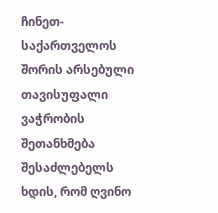ჩინეთ-საქართველოს შორის არსებული თავისუფალი ვაჭრობის შეთანხმება შესაძლებელს ხდის, რომ ღვინო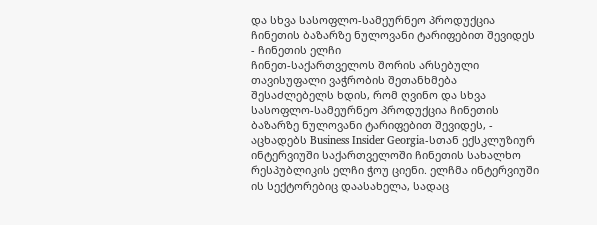და სხვა სასოფლო-სამეურნეო პროდუქცია ჩინეთის ბაზარზე ნულოვანი ტარიფებით შევიდეს - ჩინეთის ელჩი
ჩინეთ-საქართველოს შორის არსებული თავისუფალი ვაჭრობის შეთანხმება შესაძლებელს ხდის, რომ ღვინო და სხვა სასოფლო-სამეურნეო პროდუქცია ჩინეთის ბაზარზე ნულოვანი ტარიფებით შევიდეს, - აცხადებს Business Insider Georgia-სთან ექსკლუზიურ ინტერვიუში საქართველოში ჩინეთის სახალხო რესპუბლიკის ელჩი ჭოუ ციენი. ელჩმა ინტერვიუში ის სექტორებიც დაასახელა, სადაც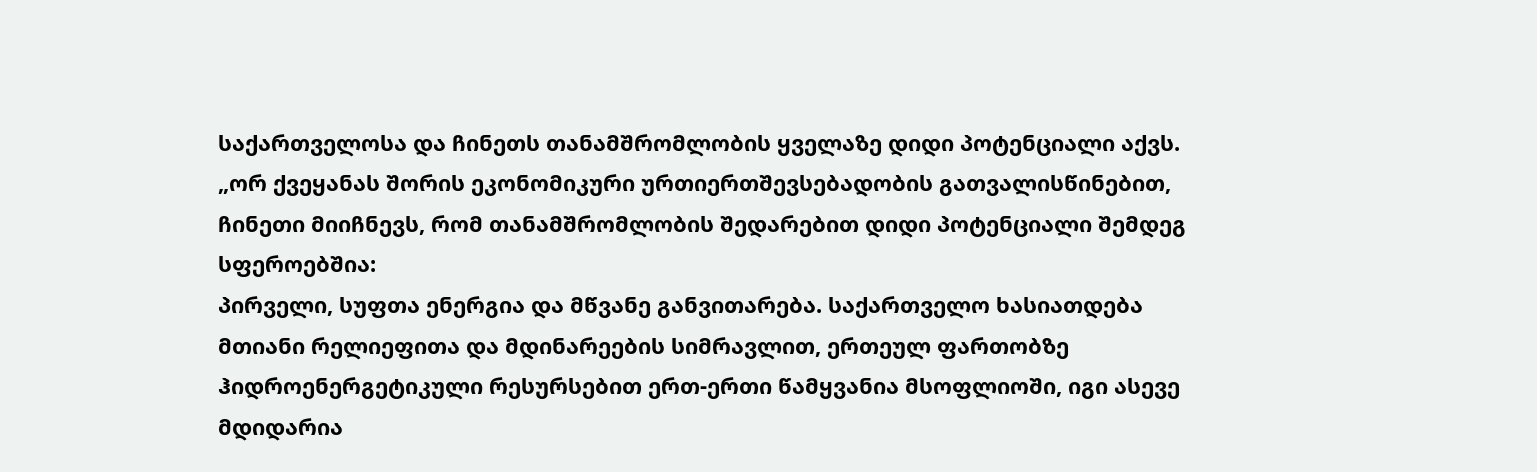საქართველოსა და ჩინეთს თანამშრომლობის ყველაზე დიდი პოტენციალი აქვს.
„ორ ქვეყანას შორის ეკონომიკური ურთიერთშევსებადობის გათვალისწინებით, ჩინეთი მიიჩნევს, რომ თანამშრომლობის შედარებით დიდი პოტენციალი შემდეგ სფეროებშია:
პირველი, სუფთა ენერგია და მწვანე განვითარება. საქართველო ხასიათდება მთიანი რელიეფითა და მდინარეების სიმრავლით, ერთეულ ფართობზე ჰიდროენერგეტიკული რესურსებით ერთ-ერთი წამყვანია მსოფლიოში, იგი ასევე მდიდარია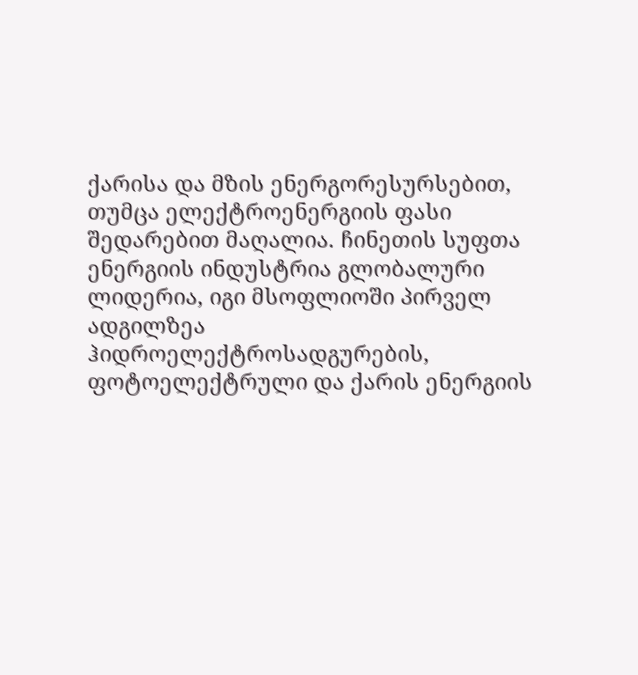ქარისა და მზის ენერგორესურსებით, თუმცა ელექტროენერგიის ფასი შედარებით მაღალია. ჩინეთის სუფთა ენერგიის ინდუსტრია გლობალური ლიდერია, იგი მსოფლიოში პირველ ადგილზეა ჰიდროელექტროსადგურების, ფოტოელექტრული და ქარის ენერგიის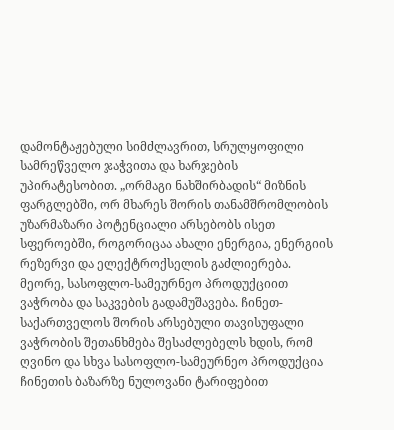დამონტაჟებული სიმძლავრით, სრულყოფილი სამრეწველო ჯაჭვითა და ხარჯების უპირატესობით. „ორმაგი ნახშირბადის“ მიზნის ფარგლებში, ორ მხარეს შორის თანამშრომლობის უზარმაზარი პოტენციალი არსებობს ისეთ სფეროებში, როგორიცაა ახალი ენერგია, ენერგიის რეზერვი და ელექტროქსელის გაძლიერება.
მეორე, სასოფლო-სამეურნეო პროდუქციით ვაჭრობა და საკვების გადამუშავება. ჩინეთ-საქართველოს შორის არსებული თავისუფალი ვაჭრობის შეთანხმება შესაძლებელს ხდის, რომ ღვინო და სხვა სასოფლო-სამეურნეო პროდუქცია ჩინეთის ბაზარზე ნულოვანი ტარიფებით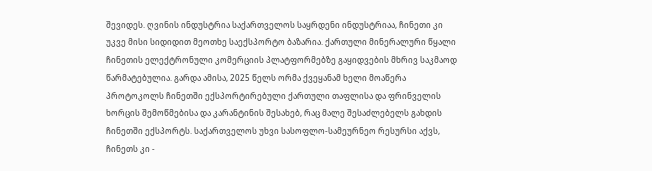შევიდეს. ღვინის ინდუსტრია საქართველოს საყრდენი ინდუსტრიაა, ჩინეთი კი უკვე მისი სიდიდით მეოთხე საექსპორტო ბაზარია. ქართული მინერალური წყალი ჩინეთის ელექტრონული კომერციის პლატფორმებზე გაყიდვების მხრივ საკმაოდ წარმატებულია. გარდა ამისა, 2025 წელს ორმა ქვეყანამ ხელი მოაწერა პროტოკოლს ჩინეთში ექსპორტირებული ქართული თაფლისა და ფრინველის ხორცის შემოწმებისა და კარანტინის შესახებ, რაც მალე შესაძლებელს გახდის ჩინეთში ექსპორტს. საქართველოს უხვი სასოფლო-სამეურნეო რესურსი აქვს, ჩინეთს კი -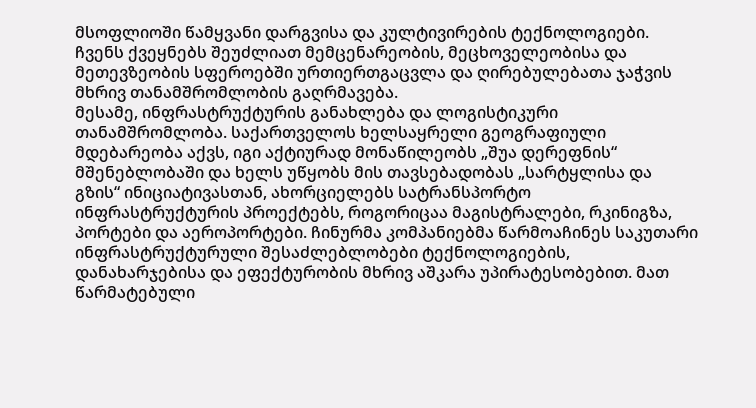მსოფლიოში წამყვანი დარგვისა და კულტივირების ტექნოლოგიები. ჩვენს ქვეყნებს შეუძლიათ მემცენარეობის, მეცხოველეობისა და მეთევზეობის სფეროებში ურთიერთგაცვლა და ღირებულებათა ჯაჭვის მხრივ თანამშრომლობის გაღრმავება.
მესამე, ინფრასტრუქტურის განახლება და ლოგისტიკური თანამშრომლობა. საქართველოს ხელსაყრელი გეოგრაფიული მდებარეობა აქვს, იგი აქტიურად მონაწილეობს „შუა დერეფნის“ მშენებლობაში და ხელს უწყობს მის თავსებადობას „სარტყლისა და გზის“ ინიციატივასთან, ახორციელებს სატრანსპორტო ინფრასტრუქტურის პროექტებს, როგორიცაა მაგისტრალები, რკინიგზა, პორტები და აეროპორტები. ჩინურმა კომპანიებმა წარმოაჩინეს საკუთარი ინფრასტრუქტურული შესაძლებლობები ტექნოლოგიების, დანახარჯებისა და ეფექტურობის მხრივ აშკარა უპირატესობებით. მათ წარმატებული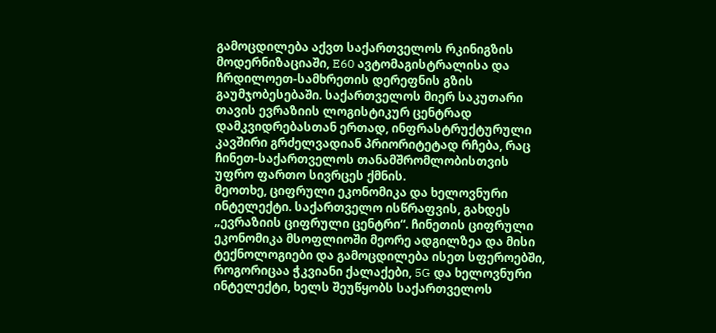გამოცდილება აქვთ საქართველოს რკინიგზის მოდერნიზაციაში, E60 ავტომაგისტრალისა და ჩრდილოეთ-სამხრეთის დერეფნის გზის გაუმჯობესებაში. საქართველოს მიერ საკუთარი თავის ევრაზიის ლოგისტიკურ ცენტრად დამკვიდრებასთან ერთად, ინფრასტრუქტურული კავშირი გრძელვადიან პრიორიტეტად რჩება, რაც ჩინეთ-საქართველოს თანამშრომლობისთვის უფრო ფართო სივრცეს ქმნის.
მეოთხე, ციფრული ეკონომიკა და ხელოვნური ინტელექტი. საქართველო ისწრაფვის, გახდეს „ევრაზიის ციფრული ცენტრი“. ჩინეთის ციფრული ეკონომიკა მსოფლიოში მეორე ადგილზეა და მისი ტექნოლოგიები და გამოცდილება ისეთ სფეროებში, როგორიცაა ჭკვიანი ქალაქები, 5G და ხელოვნური ინტელექტი, ხელს შეუწყობს საქართველოს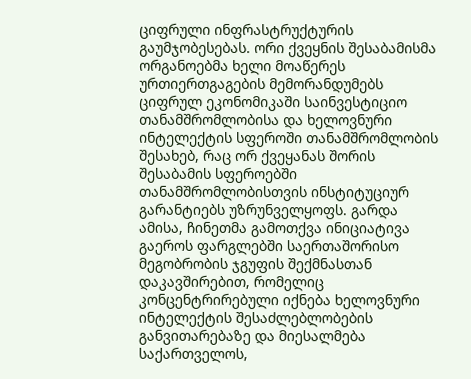ციფრული ინფრასტრუქტურის გაუმჯობესებას. ორი ქვეყნის შესაბამისმა ორგანოებმა ხელი მოაწერეს ურთიერთგაგების მემორანდუმებს ციფრულ ეკონომიკაში საინვესტიციო თანამშრომლობისა და ხელოვნური ინტელექტის სფეროში თანამშრომლობის შესახებ, რაც ორ ქვეყანას შორის შესაბამის სფეროებში თანამშრომლობისთვის ინსტიტუციურ გარანტიებს უზრუნველყოფს. გარდა ამისა, ჩინეთმა გამოთქვა ინიციატივა გაეროს ფარგლებში საერთაშორისო მეგობრობის ჯგუფის შექმნასთან დაკავშირებით, რომელიც კონცენტრირებული იქნება ხელოვნური ინტელექტის შესაძლებლობების განვითარებაზე და მიესალმება საქართველოს,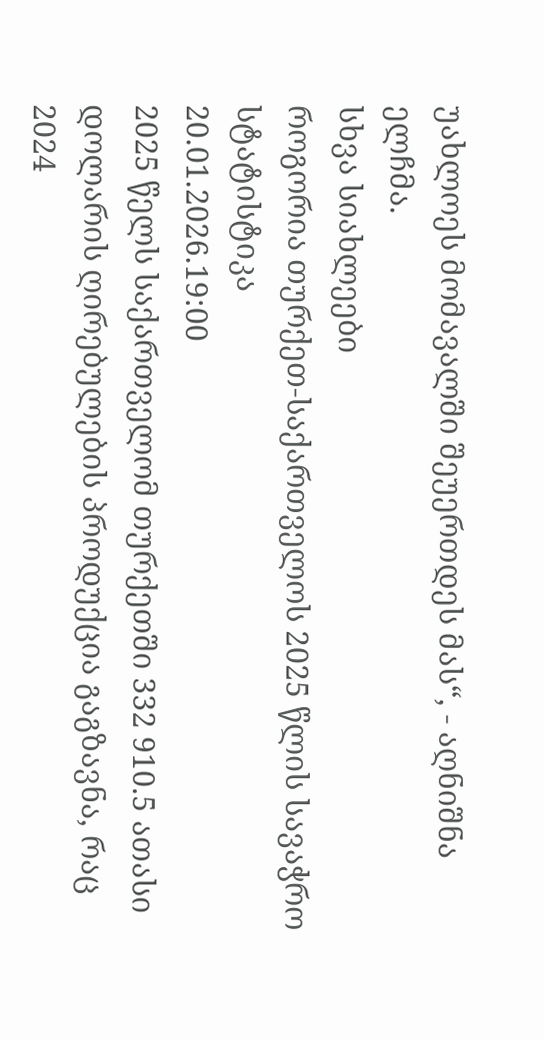უახლოეს მომავალში შეუერთდეს მას“, - აღნიშნა ელჩმა.
სხვა სიახლეები
როგორია თურქეთ-საქართველოს 2025 წლის სავაჭრო სტატისტიკა
20.01.2026.19:00
2025 წელს საქართველომ თურქეთში 332 910.5 ათასი დოლარის ღირებულების პროდუქცია გაგზავნა, რაც 2024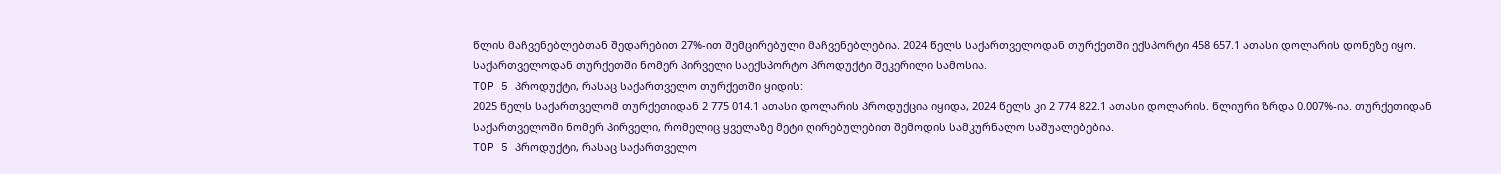წლის მაჩვენებლებთან შედარებით 27%-ით შემცირებული მაჩვენებლებია. 2024 წელს საქართველოდან თურქეთში ექსპორტი 458 657.1 ათასი დოლარის დონეზე იყო. საქართველოდან თურქეთში ნომერ პირველი საექსპორტო პროდუქტი შეკერილი სამოსია.
TOP 5 პროდუქტი, რასაც საქართველო თურქეთში ყიდის:
2025 წელს საქართველომ თურქეთიდან 2 775 014.1 ათასი დოლარის პროდუქცია იყიდა, 2024 წელს კი 2 774 822.1 ათასი დოლარის. წლიური ზრდა 0.007%-ია. თურქეთიდან საქართველოში ნომერ პირველი, რომელიც ყველაზე მეტი ღირებულებით შემოდის სამკურნალო საშუალებებია.
TOP 5 პროდუქტი, რასაც საქართველო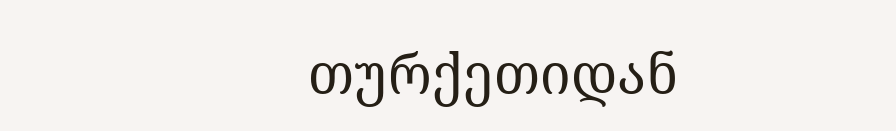თურქეთიდან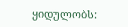ყიდულობს: